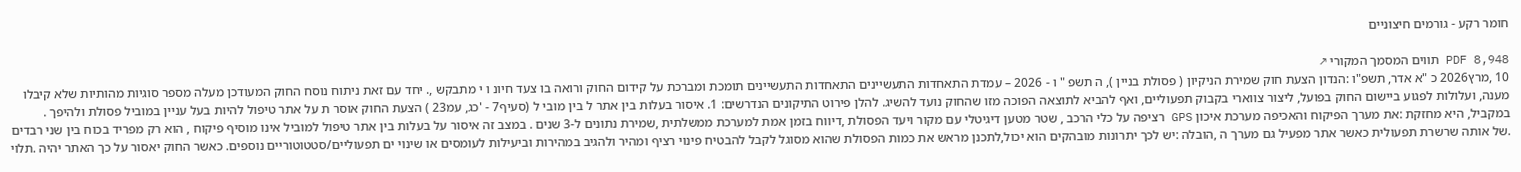חומר רקע - גורמים חיצוניים

PDF 8,948 תווים המסמך המקורי ↗
10 ,מרץ2026 כ "א אדר, תשפ"ו :הנדון הצעת חוק שמירת הניקיון ( פסולת בניין ), ה תשפ " ו - 2026 – עמדת התאחדות התעשיינים התאחדות התעשיינים תומכת ומברכת על קידום החוק ורואה בו צעד חיונ ו י מתבקש ,. יחד עם זאת ניתוח נוסח החוק המעודכן מעלה מספר סוגיות מהותיות שלא קיבלו מענה, ועלולות לפגוע ביישום החוק בפועל, ליצור צווארי בקבוק תפעוליים, ואף להביא לתוצאה הפוכה מזו שהחוק נועד להשיג. להלן פירוט התיקונים הנדרשים: 1. איסור בעלות בין אתר ל בין מובי ל (סעיף7 - 'כג, עמ23 ) הצעת החוק אוסר ת על אתר טיפול להיות בעל עניין במוביל פסולת ולהיפך . במקביל, היא מחזקת :את מערך הפיקוח והאכיפה מערכת איכון GPS רציפה על כלי הרכב , שטר מטען דיגיטלי עם מקור ויעד הפסולת ,דיווח בזמן אמת למערכת ממשלתית ,שמירת נתונים ל-3 שנים . במצב זה איסור על בעלות בין אתר טיפול למוביל אינו מוסיף פיקוח , הוא רק מפריד בכוח בין שני רבדים .של אותה שרשרת תפעולית כאשר אתר מפעיל גם מערך ה ,הובלה :יש לכך יתרונות מובהקים הוא יכול,לתכנן מראש את כמות הפסולת שהוא מסוגל לקבל להבטיח פינוי רציף ומהיר ולהגיב במהירות וביעילות לעומסים או שינוי ים תפעוליים/סטטוטוריים נוספים. כאשר החוק יאסור על כך האתר יהיה .תלוי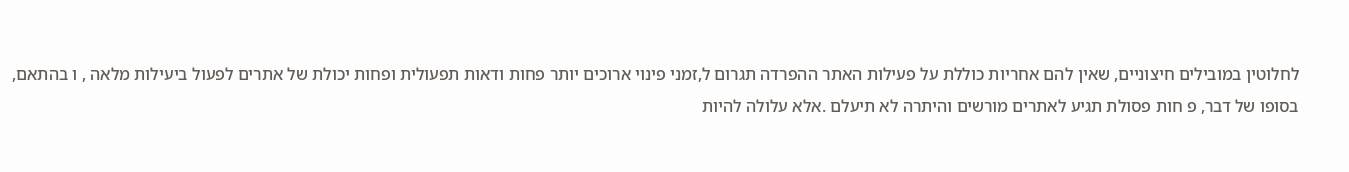לחלוטין במובילים חיצוניים, שאין להם אחריות כוללת על פעילות האתר ההפרדה תגרום ל,זמני פינוי ארוכים יותר פחות ודאות תפעולית ופחות יכולת של אתרים לפעול ביעילות מלאה , ו בהתאם, בסופו של דבר, פ חות פסולת תגיע לאתרים מורשים והיתרה לא תיעלם .אלא עלולה להיות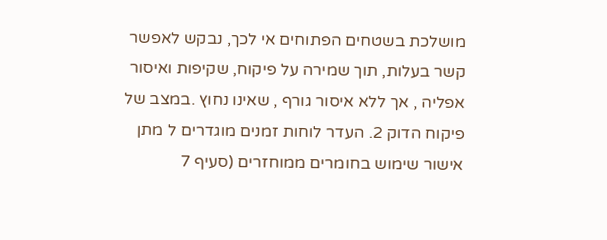מושלכת בשטחים הפתוחים אי לכך, נבקש לאפשר קשר בעלות, תוך שמירה על פיקוח, שקיפות ואיסור אפליה , אך ללא איסור גורף , שאינו נחוץ .במצב של פיקוח הדוק 2. העדר לוחות זמנים מוגדרים ל מתן אישור שימוש בחומרים ממוחזרים (סעיף 7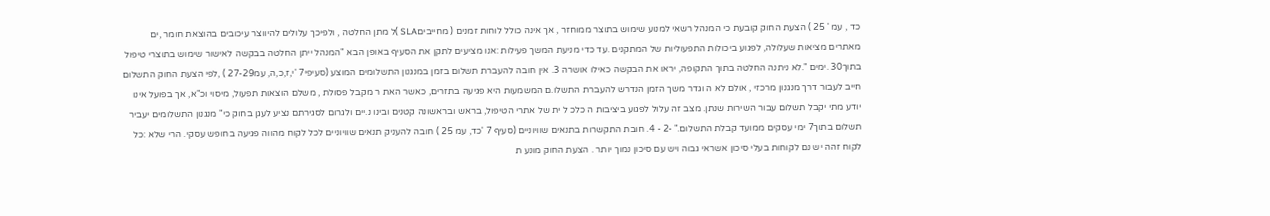כד , עמ ' 25 ) הצעת החוק קובעת כי המנהל רשאי למנוע שימוש בתוצר ממוחזר , אך אינה כולל לוחות זמנים ( מחייביםSLA )ל מתן החלטה , ולפיכך עלולים להיווצר עיכובים בהוצאת חומר ,ים מאתרים מציאות שעלולה, לפגוע ביכולות התפעוליות של המתקנים .עד כדי מניעת המשך פעילות :אנו מציעים לתקן את הסעיף באופן הבא "המנהל ייתן החלטה בבקשה לאישור שימוש בתוצרי טיפול בתוך30 .ימים ".לא ניתנה החלטה בתוך התקופה, יראו את הבקשה כאילו אושרה 3. אין חובה להעברת תשלום בזמן במנגנון התשלומים המוצע (סעיפי7 'י,ז,כ,ה, עמ27-29 ) ,לפי הצעת החוק התשלום חייב לעבור דרך מנגנון מרכזי , אולם לא ה וגדר משך הזמן הנדרש להעברת התשלו.ם המשמעות היא פגיעה בתזרים, כאשר האת ר מקבל פסולת , משלם הוצאות תפעול, מיסוי וכ"א, אך בפועל אינו יודע מתי יקבל תשלום עבור השירות שנתן. מצב זה עלול לפגוע ביציבות ה כלכ ל ית של אתרי הטיפול, בראש ובראשונה קטנים ובינו נ.יים ולגרום לסגירתם נציע לעגן בחוק כי" מנגנון התשלומים יעביר תשלום בתוך7 ימי עסקים ממועד קבלת התשלום." -2 - 4. חובת התקשרות בתנאים שוויוניים (סעיף 7 'כד, עמ 25 ) חובה להעניק תנאים שוויוניים לכל לקוח מהווה פגיעה בחופש עסקי. הרי שלא :כל לקוח זהה יש נם לקוחות בעלי סיכון אשראי גבוה ויש עם סיכון נמוך יותר . הצעת החוק מונע ת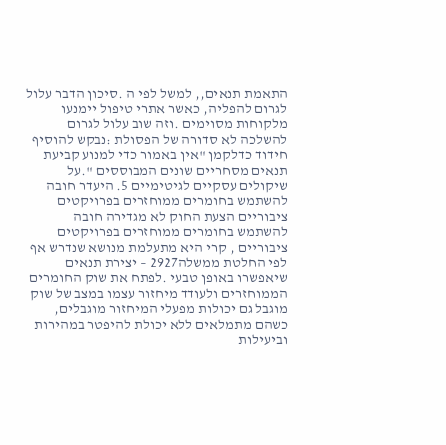התאמת תנאים,, למשל לפי ה .סיכון הדבר עלול לגרום להפליה, כאשר אתרי טיפול יימנעו מלקוחות מסוימים .וזה שוב עלול לגרום להשלכה לא סדורה של הפסולת :נבקש להוסיף חידוד כדלקמן "אין באמור כדי למנוע קביעת תנאים מסחריים שונים המבוססים ".על שיקולים עסקיים לגיטימיים 5. היעדר חובה להשתמש בחומרים ממוחזרים בפרויקטים ציבוריים הצעת החוק לא מגדירה חובה להשתמש בחומרים ממוחזרים בפרויקטים ציבוריים , קרי היא מתעלמת מנושא שנדרש אף לפי החלטת ממשלה2927 – יצירת תנאים שיאפשרו באופן טבעי .לפתח את שוק החומרים הממוחזרים ולעודד מיחזור עצמו במצב של שוק מוגבל גם יכולות מפעלי המיחזור מוגבלים, כשהם מתמלאים ללא יכולת להיפטר במהירות וביעילות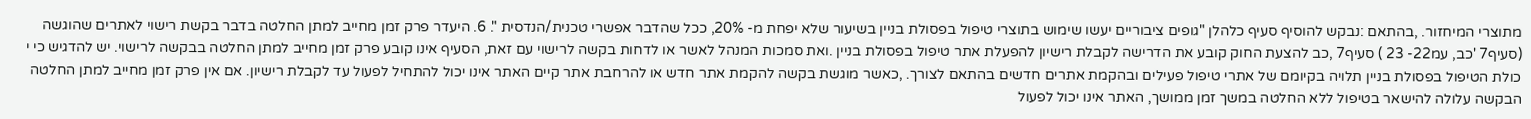מתוצרי המיחזור. ,בהתאם :נבקש להוסיף סעיף כלהלן "גופים ציבוריים יעשו שימוש בתוצרי טיפול בפסולת בניין בשיעור שלא יפחת מ- 20%, ככל שהדבר אפשרי טכנית/הנדסית ". 6. היעדר פרק זמן מחייב למתן החלטה בדבר בקשת רישוי לאתרים שהוגשה (סעיף7 'כב, עמ22- 23 ) סעיף7 ,כב להצעת החוק קובע את הדרישה לקבלת רישיון להפעלת אתר טיפול בפסולת בניין .ואת סמכות המנהל לאשר או לדחות בקשה לרישוי עם זאת, הסעיף אינו קובע פרק זמן מחייב למתן החלטה בבקשה לרישוי. יש להדגיש כי י כולת הטיפול בפסולת בניין תלויה בקיומם של אתרי טיפול פעילים ובהקמת אתרים חדשים בהתאם לצורך. ,כאשר מוגשת בקשה להקמת אתר חדש או להרחבת אתר קיים האתר אינו יכול להתחיל לפעול עד לקבלת רישיון. אם אין פרק זמן מחייב למתן החלטה הבקשה עלולה להישאר בטיפול ללא החלטה במשך זמן ממושך, האתר אינו יכול לפעול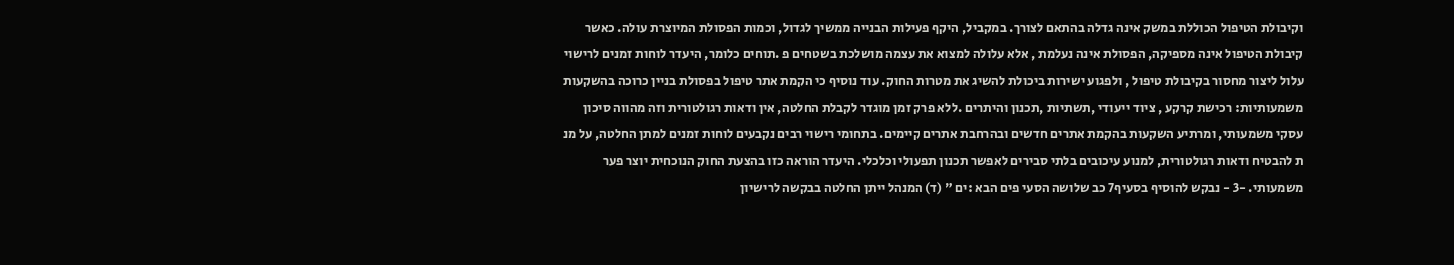וקיבולת הטיפול הכוללת במשק אינה גדלה בהתאם לצורך. במקביל, היקף פעילות הבנייה ממשיך לגדול, וכמות הפסולת המיוצרת עולה. כאשר קיבולת הטיפול אינה מספיקה, הפסולת אינה נעלמת , אלא עלולה למצוא את עצמה מושלכת בשטחים פ .תוחים כלומר, היעדר לוחות זמנים לרישוי עלול ליצור מחסור בקיבולת טיפול , ולפגוע ישירות ביכולת להשיג את מטרות החוק. עוד נוסיף כי הקמת אתר טיפול בפסולת בניין כרוכה בהשקעות משמעותיות: רכישת קרקע , ציוד ייעודי ,תשתיות ,תכנון והיתרים .ללא פרק זמן מוגדר לקבלת החלטה, אין ודאות רגולטורית וזה מהווה סיכון עסקי משמעותי, ומרתיע השקעות בהקמת אתרים חדשים ובהרחבת אתרים קיימים. בתחומי רישוי רבים נקבעים לוחות זמנים למתן החלטה, על מנ ת להבטיח ודאות רגולטורית, למנוע עיכובים בלתי סבירים לאפשר תכנון תפעולי וכלכלי. היעדר הוראה כזו בהצעת החוק הנוכחית יוצר פער משמעותי. -3 - נבקש להוסיף בסעיף7 כב שלושה הסעי פים הבא :ים " (ד) המנהל ייתן החלטה בבקשה לרישיון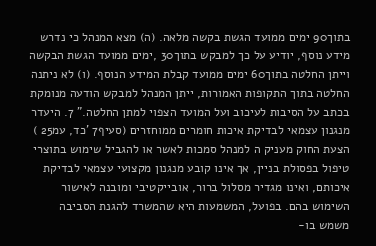בתוך90 ימים ממועד הגשת בקשה מלאה. (ה) מצא המנהל כי נדרש מידע נוסף, יודיע על כך למבקש בתוך30 ,ימים ממועד הגשת הבקשה וייתן החלטה בתוך60 ימים ממועד קבלת המידע הנוסף. (ו) לא ניתנה החלטה בתוך התקופות האמורות, ייתן המנהל למבקש הודעה מנומקת בכתב על הסיבות לעיכוב ועל המועד הצפוי למתן החלטה." 7. היעדר מנגנון עצמאי לבדיקת איכות חומרים ממוחזרים (סעיף7 'כד, עמ25 ) הצעת החוק מעניק ה למנהל סמכות לאשר או להגביל שימוש בתוצרי טיפול בפסולת בניין, אך אינו קובע מנגנון מקצועי עצמאי לבדיקת איכותם, ואינו מגדיר מסלול ברור, אובייקטיבי ומובנה לאישור השימוש בהם. בפועל, המשמעות היא שהמשרד להגנת הסביבה משמש בו-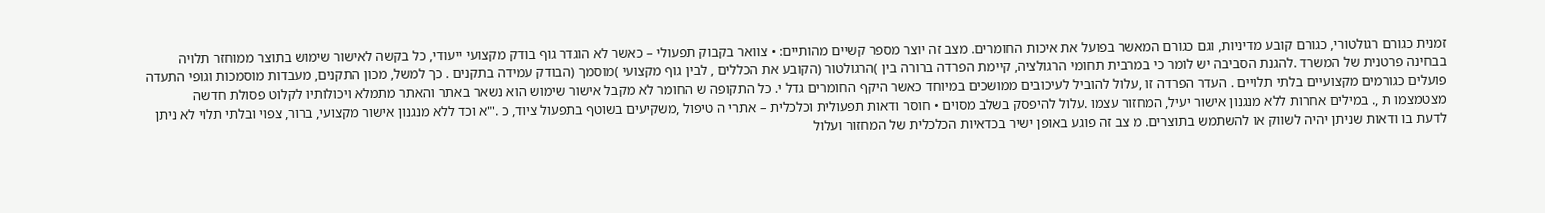זמנית כגורם רגולטורי, כגורם קובע מדיניות, וגם כגורם המאשר בפועל את איכות החומרים. מצב זה יוצר מספר קשיים מהותיים: • צוואר בקבוק תפעולי – כאשר לא הוגדר גוף בודק מקצועי ייעודי, כל בקשה לאישור שימוש בתוצר ממוחזר תלויה בבחינה פרטנית של המשרד .להגנת הסביבה יש לומר כי במרבית תחומי הרגולציה, קיימת הפרדה ברורה בין )הרגולטור (הקובע את הכללים , לבין גוף מקצועי )מוסמך (הבודק עמידה בתקנים . כך למשל, מכון התקנים, מעבדות מוסמכות וגופי התעדה פועלים כגורמים מקצועיים בלתי תלויים . העדר הפרדה זו ,עלול להוביל לעיכובים ממושכים במיוחד כאשר היקף החומרים גדל י. כל התקופה ש החומר לא מקבל אישור שימוש הוא נשאר באתר והאתר מתמלא ויכולותיו לקלוט פסולת חדשה מצטמצמו ת ,. במילים אחרות ללא מנגנון אישור יעיל, המחזור עצמו .עלול להיפסק בשלב מסוים • חוסר ודאות תפעולית וכלכלית – אתרי ה טיפול ,משקיעים בשוטף בתפעול ציוד, כ .'"א וכד ללא מנגנון אישור מקצועי, ברור, צפוי ובלתי תלוי לא ניתן לדעת בו ודאות שניתן יהיה לשווק או להשתמש בתוצרים. מ צב זה פוגע באופן ישיר בכדאיות הכלכלית של המחזור ועלול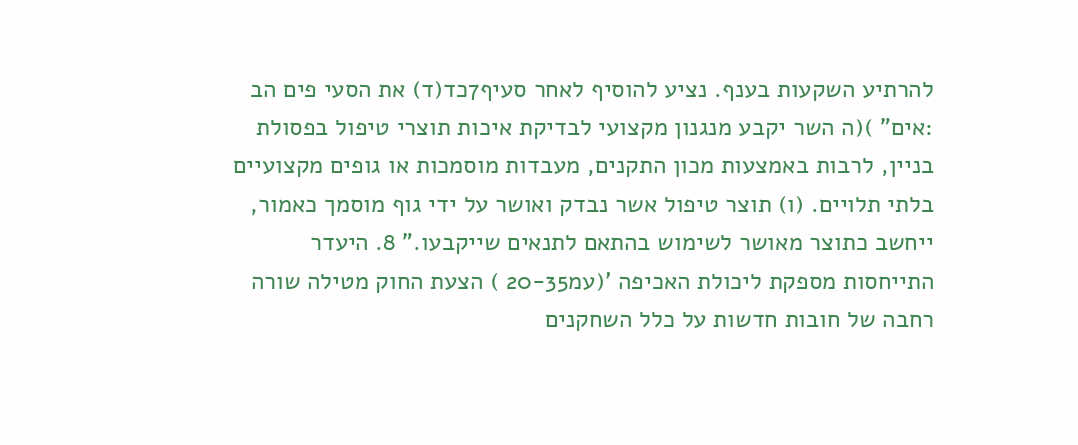להרתיע השקעות בענף. נציע להוסיף לאחר סעיף7כד(ד) את הסעי פים הב :אים" )(ה השר יקבע מנגנון מקצועי לבדיקת איכות תוצרי טיפול בפסולת בניין, לרבות באמצעות מכון התקנים, מעבדות מוסמכות או גופים מקצועיים בלתי תלויים. (ו) תוצר טיפול אשר נבדק ואושר על ידי גוף מוסמך כאמור, ייחשב כתוצר מאושר לשימוש בהתאם לתנאים שייקבעו." 8. היעדר התייחסות מספקת ליכולת האכיפה '(עמ20-35 ) הצעת החוק מטילה שורה רחבה של חובות חדשות על כלל השחקנים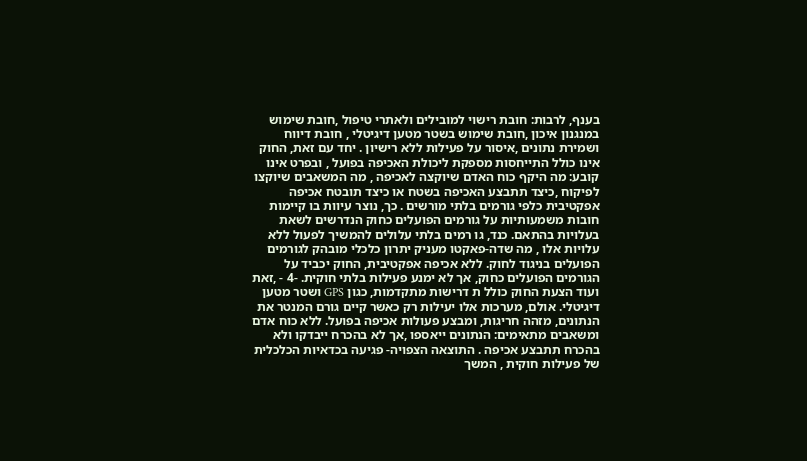בענף, לרבות: חובת רישוי למובילים ולאתרי טיפול ,חובת שימוש במנגנון איכון ,חובת שימוש בשטר מטען דיגיטלי , חובת דיווח ושמירת נתונים ,איסור על פעילות ללא רישיון . יחד עם זאת, החוק אינו כולל התייחסות מספקת ליכולת האכיפה בפועל , ובפרט אינו קובע: מה היקף כוח האדם שיוקצה לאכיפה , מה המשאבים שיוקצו לפיקוח ,כיצד תתבצע האכיפה בשטח או כיצד תובטח אכיפה אפקטיבית כלפי גורמים בלתי מורשים . כך, נוצר עיוות בו קיימות חובות משמעותיות על גורמים הפועלים כחוק הנדרשים לשאת בעלויות בהתאם. כנד, גו רמים בלתי עלולים להמשיך לפעול ללא עלויות אלו , מה שדה-פאקטו מעניק יתרון כלכלי מובהק לגורמים הפועלים בניגוד לחוק. ללא אכיפה אפקטיבית, החוק יכביד על הגורמים הפועלים כחוק, אך לא ימנע פעילות בלתי חוקית. -4 - ,זאת ועוד הצעת החוק כולל ת דרישות מתקדמות, כגון GPS ושטר מטען דיגיטלי. אולם, מערכות אלו יעילות רק כאשר קיים גורם המנטר את הנתונים, מזהה חריגות, ומבצע פעולות אכיפה בפועל. ללא כוח אדם ומשאבים מתאימים: הנתונים ייאספו ,אך לא בהכרח ייבדקו ולא בהכרח תתבצע אכיפה . התוצאה הצפויה- פגיעה בכדאיות הכלכלית של פעילות חוקית , המשך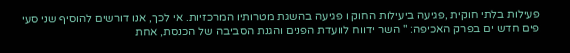פעילות בלתי חוקית ,פגיעה ביעילות החוק ו פגיעה בהשגת מטרותיו המרכזיות. אי לכך, אנו דורשים להוסיף שני סעי פים חדש ים בפרק האכיפה: " השר ידווח לוועדת הפנים והגנת הסביבה של הכנסת, אחת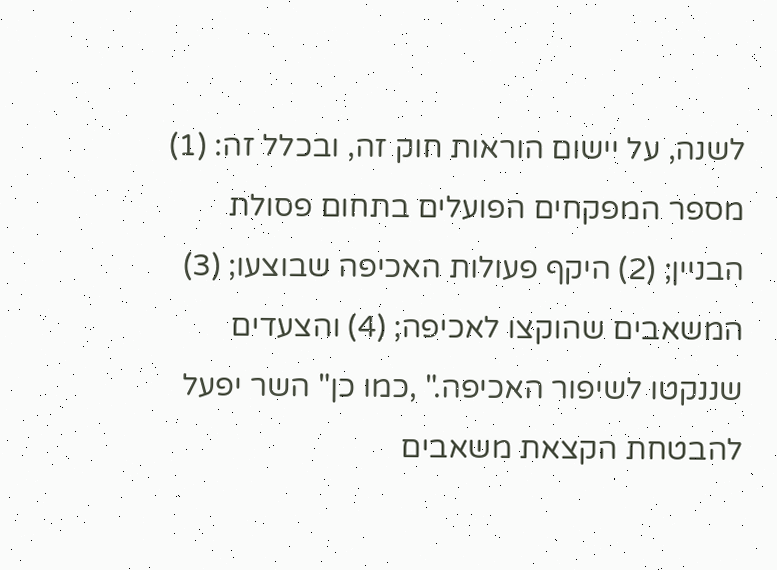לשנה, על יישום הוראות חוק זה, ובכלל זה: (1) מספר המפקחים הפועלים בתחום פסולת הבניין; (2) היקף פעולות האכיפה שבוצעו; (3) המשאבים שהוקצו לאכיפה; (4) והצעדים שננקטו לשיפור האכיפה." ,כמו כן" השר יפעל להבטחת הקצאת משאבים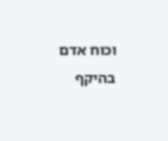וכוח אדם בהיקף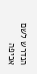הנדרש לשם אכיפה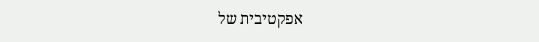אפקטיבית של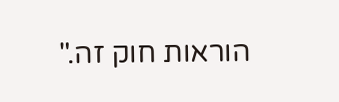הוראות חוק זה."